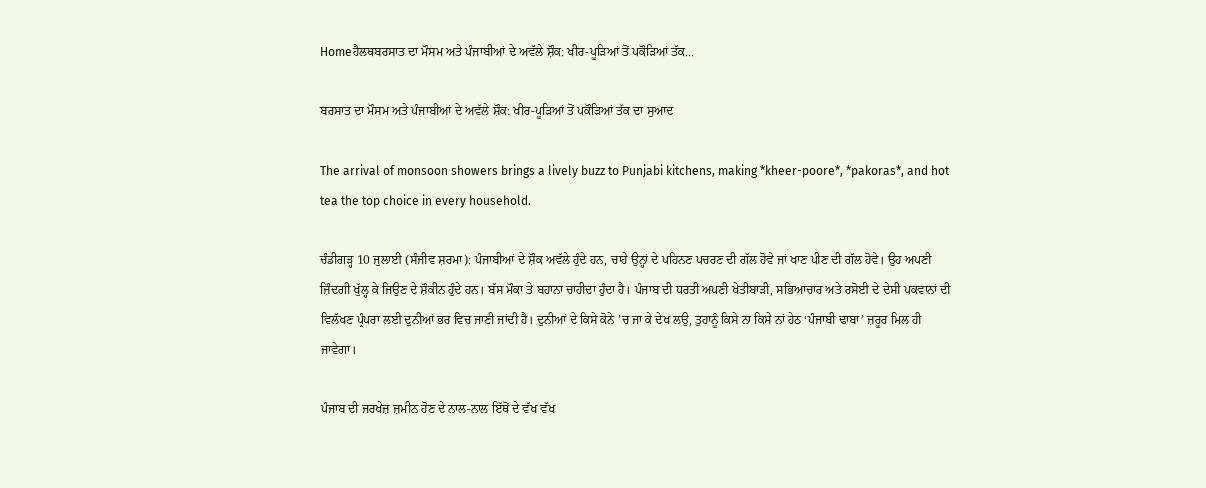Homeਹੈਲਥਬਰਸਾਤ ਦਾ ਮੌਸਮ ਅਤੇ ਪੰਜਾਬੀਆਂ ਦੇ ਅਵੱਲੇ ਸ਼ੌਕ: ਖੀਰ-ਪੂੜਿਆਂ ਤੋਂ ਪਕੌੜਿਆਂ ਤੱਕ...

ਬਰਸਾਤ ਦਾ ਮੌਸਮ ਅਤੇ ਪੰਜਾਬੀਆਂ ਦੇ ਅਵੱਲੇ ਸ਼ੌਕ: ਖੀਰ-ਪੂੜਿਆਂ ਤੋਂ ਪਕੌੜਿਆਂ ਤੱਕ ਦਾ ਸੁਆਦ

The arrival of monsoon showers brings a lively buzz to Punjabi kitchens, making *kheer-poore*, *pakoras*, and hot tea the top choice in every household.

ਚੰਡੀਗੜ੍ਹ 10 ਜੁਲਾਈ (ਸੰਜੀਵ ਸ਼ਰਮਾ): ਪੰਜਾਬੀਆਂ ਦੇ ਸ਼ੌਕ ਅਵੱਲੇ ਹੁੰਦੇ ਹਨ, ਚਾਹੇ ਉਨ੍ਹਾਂ ਦੇ ਪਹਿਨਣ ਪਚਰਣ ਦੀ ਗੱਲ ਹੋਵੇ ਜਾਂ ਖਾਣ ਪੀਣ ਦੀ ਗੱਲ ਹੋਵੇ। ਉਹ ਅਪਣੀ ਜ਼ਿੰਦਗੀ ਖੁੱਲ੍ਹ ਕੇ ਜਿਉਣ ਦੇ ਸ਼ੌਕੀਨ ਹੁੰਦੇ ਹਨ। ਬੱਸ ਮੌਕਾ ਤੇ ਬਹਾਨਾ ਚਾਹੀਦਾ ਹੁੰਦਾ ਹੈ। ਪੰਜਾਬ ਦੀ ਧਰਤੀ ਅਪਣੀ ਖੇਤੀਬਾੜੀ, ਸਭਿਆਚਾਰ ਅਤੇ ਰਸੋਈ ਦੇ ਦੇਸੀ ਪਕਵਾਨਾਂ ਦੀ ਵਿਲੱਖਣ ਪ੍ਰੰਪਰਾ ਲਈ ਦੁਨੀਆਂ ਭਰ ਵਿਚ ਜਾਣੀ ਜਾਂਦੀ ਹੈ। ਦੁਨੀਆਂ ਦੇ ਕਿਸੇ ਕੋਨੇ ’ਚ ਜਾ ਕੇ ਦੇਖ ਲਉ, ਤੁਹਾਨੂੰ ਕਿਸੇ ਨਾ ਕਿਸੇ ਨਾਂ ਹੇਠ ‘ਪੰਜਾਬੀ ਢਾਬਾ’ ਜ਼ਰੂਰ ਮਿਲ ਹੀ  ਜਾਵੇਗਾ।

ਪੰਜਾਬ ਦੀ ਜਰਖੇਜ਼ ਜ਼ਮੀਨ ਹੋਣ ਦੇ ਨਾਲ-ਨਾਲ ਇੱਥੋਂ ਦੇ ਵੱਖ ਵੱਖ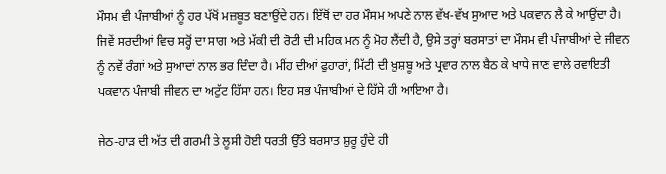ਮੌਸਮ ਵੀ ਪੰਜਾਬੀਆਂ ਨੂੰ ਹਰ ਪੱਖੋਂ ਮਜ਼ਬੂਤ ਬਣਾਉਂਦੇ ਹਨ। ਇੱਥੋਂ ਦਾ ਹਰ ਮੌਸਮ ਅਪਣੇ ਨਾਲ ਵੱਖ-ਵੱਖ ਸੁਆਦ ਅਤੇ ਪਕਵਾਨ ਲੈ ਕੇ ਆਉਂਦਾ ਹੈ। ਜਿਵੇਂ ਸਰਦੀਆਂ ਵਿਚ ਸਰ੍ਹੋਂ ਦਾ ਸਾਗ ਅਤੇ ਮੱਕੀ ਦੀ ਰੋਟੀ ਦੀ ਮਹਿਕ ਮਨ ਨੂੰ ਮੋਹ ਲੈਂਦੀ ਹੈ, ਉਸੇ ਤਰ੍ਹਾਂ ਬਰਸਾਤਾਂ ਦਾ ਮੌਸਮ ਵੀ ਪੰਜਾਬੀਆਂ ਦੇ ਜੀਵਨ ਨੂੰ ਨਵੇਂ ਰੰਗਾਂ ਅਤੇ ਸੁਆਦਾਂ ਨਾਲ ਭਰ ਦਿੰਦਾ ਹੈ। ਮੀਂਹ ਦੀਆਂ ਫੁਹਾਰਾਂ, ਮਿੱਟੀ ਦੀ ਖ਼ੁਸ਼ਬੂ ਅਤੇ ਪ੍ਰਵਾਰ ਨਾਲ ਬੈਠ ਕੇ ਖਾਧੇ ਜਾਣ ਵਾਲੇ ਰਵਾਇਤੀ ਪਕਵਾਨ ਪੰਜਾਬੀ ਜੀਵਨ ਦਾ ਅਟੁੱਟ ਹਿੱਸਾ ਹਨ। ਇਹ ਸਭ ਪੰਜਾਬੀਆਂ ਦੇ ਹਿੱਸੇ ਹੀ ਆਇਆ ਹੈ।

ਜੇਠ-ਹਾੜ ਦੀ ਅੱਤ ਦੀ ਗਰਮੀ ਤੇ ਲੂਸੀ ਹੋਈ ਧਰਤੀ ਉੱਤੇ ਬਰਸਾਤ ਸ਼ੁਰੂ ਹੁੰਦੇ ਹੀ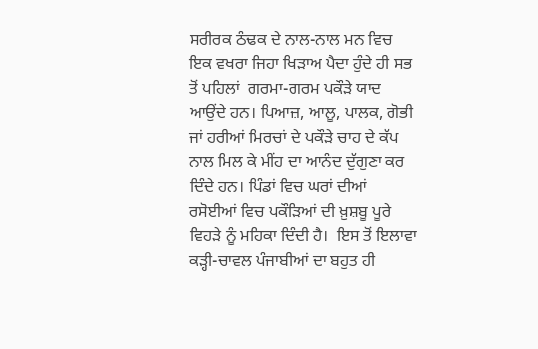ਸਰੀਰਕ ਠੰਢਕ ਦੇ ਨਾਲ-ਨਾਲ ਮਨ ਵਿਚ ਇਕ ਵਖਰਾ ਜਿਹਾ ਖਿੜਾਅ ਪੈਦਾ ਹੁੰਦੇ ਹੀ ਸਭ ਤੋਂ ਪਹਿਲਾਂ  ਗਰਮਾ-ਗਰਮ ਪਕੌੜੇ ਯਾਦ ਆਉਂਦੇ ਹਨ। ਪਿਆਜ਼, ਆਲੂ, ਪਾਲਕ, ਗੋਭੀ ਜਾਂ ਹਰੀਆਂ ਮਿਰਚਾਂ ਦੇ ਪਕੌੜੇ ਚਾਹ ਦੇ ਕੱਪ ਨਾਲ ਮਿਲ ਕੇ ਮੀਂਹ ਦਾ ਆਨੰਦ ਦੁੱਗੁਣਾ ਕਰ ਦਿੰਦੇ ਹਨ। ਪਿੰਡਾਂ ਵਿਚ ਘਰਾਂ ਦੀਆਂ ਰਸੋਈਆਂ ਵਿਚ ਪਕੌੜਿਆਂ ਦੀ ਖ਼ੁਸ਼ਬੂ ਪੂਰੇ ਵਿਹੜੇ ਨੂੰ ਮਹਿਕਾ ਦਿੰਦੀ ਹੈ।  ਇਸ ਤੋਂ ਇਲਾਵਾ ਕੜ੍ਹੀ-ਚਾਵਲ ਪੰਜਾਬੀਆਂ ਦਾ ਬਹੁਤ ਹੀ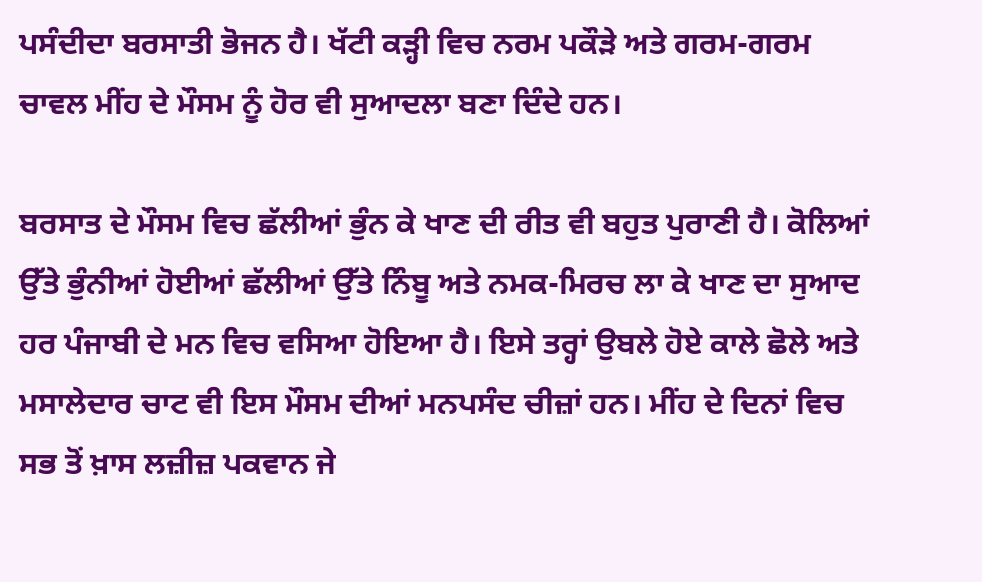ਪਸੰਦੀਦਾ ਬਰਸਾਤੀ ਭੋਜਨ ਹੈ। ਖੱਟੀ ਕੜ੍ਹੀ ਵਿਚ ਨਰਮ ਪਕੌੜੇ ਅਤੇ ਗਰਮ-ਗਰਮ ਚਾਵਲ ਮੀਂਹ ਦੇ ਮੌਸਮ ਨੂੰ ਹੋਰ ਵੀ ਸੁਆਦਲਾ ਬਣਾ ਦਿੰਦੇ ਹਨ।

ਬਰਸਾਤ ਦੇ ਮੌਸਮ ਵਿਚ ਛੱਲੀਆਂ ਭੁੰਨ ਕੇ ਖਾਣ ਦੀ ਰੀਤ ਵੀ ਬਹੁਤ ਪੁਰਾਣੀ ਹੈ। ਕੋਲਿਆਂ ਉੱਤੇ ਭੁੰਨੀਆਂ ਹੋਈਆਂ ਛੱਲੀਆਂ ਉੱਤੇ ਨਿੰਬੂ ਅਤੇ ਨਮਕ-ਮਿਰਚ ਲਾ ਕੇ ਖਾਣ ਦਾ ਸੁਆਦ ਹਰ ਪੰਜਾਬੀ ਦੇ ਮਨ ਵਿਚ ਵਸਿਆ ਹੋਇਆ ਹੈ। ਇਸੇ ਤਰ੍ਹਾਂ ਉਬਲੇ ਹੋਏ ਕਾਲੇ ਛੋਲੇ ਅਤੇ ਮਸਾਲੇਦਾਰ ਚਾਟ ਵੀ ਇਸ ਮੌਸਮ ਦੀਆਂ ਮਨਪਸੰਦ ਚੀਜ਼ਾਂ ਹਨ। ਮੀਂਹ ਦੇ ਦਿਨਾਂ ਵਿਚ ਸਭ ਤੋਂ ਖ਼ਾਸ ਲਜ਼ੀਜ਼ ਪਕਵਾਨ ਜੇ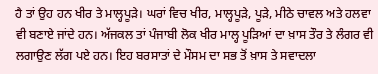ਹੈ ਤਾਂ ਉਹ ਹਨ ਖੀਰ ਤੇ ਮਾਲ੍ਹਪੂੜੇ। ਘਰਾਂ ਵਿਚ ਖੀਰ, ਮਾਲ੍ਹਪੂੜੇ, ਪੂੜੇ, ਮੀਠੇ ਚਾਵਲ ਅਤੇ ਹਲਵਾ ਵੀ ਬਣਾਏ ਜਾਂਦੇ ਹਨ। ਅੱਜਕਲ ਤਾਂ ਪੰਜਾਬੀ ਲੋਕ ਖੀਰ ਮਾਲ੍ਹ ਪੂੜਿਆਂ ਦਾ ਖ਼ਾਸ ਤੌਰ ਤੇ ਲੰਗਰ ਵੀ ਲਗਾਉਣ ਲੱਗ ਪਏ ਹਨ। ਇਹ ਬਰਸਾਤਾਂ ਦੇ ਮੌਸਮ ਦਾ ਸਭ ਤੋਂ ਖ਼ਾਸ ਤੇ ਸਵਾਦਲਾ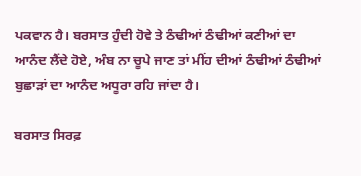ਪਕਵਾਨ ਹੈ। ਬਰਸਾਤ ਹੁੰਦੀ ਹੋਵੇ ਤੇ ਠੰਢੀਆਂ ਠੰਢੀਆਂ ਕਣੀਆਂ ਦਾ ਆਨੰਦ ਲੈਂਦੇ ਹੋਏ, ਅੰਬ ਨਾ ਚੂਪੇ ਜਾਣ ਤਾਂ ਮੀਂਹ ਦੀਆਂ ਠੰਢੀਆਂ ਠੰਢੀਆਂ ਬੁਛਾੜਾਂ ਦਾ ਆਨੰਦ ਅਧੂਰਾ ਰਹਿ ਜਾਂਦਾ ਹੈ।

ਬਰਸਾਤ ਸਿਰਫ਼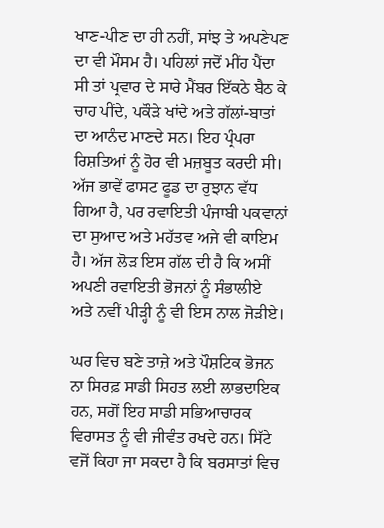ਖਾਣ-ਪੀਣ ਦਾ ਹੀ ਨਹੀਂ, ਸਾਂਝ ਤੇ ਅਪਣੇਪਣ ਦਾ ਵੀ ਮੌਸਮ ਹੈ। ਪਹਿਲਾਂ ਜਦੋਂ ਮੀਂਹ ਪੈਂਦਾ ਸੀ ਤਾਂ ਪ੍ਰਵਾਰ ਦੇ ਸਾਰੇ ਮੈਂਬਰ ਇੱਕਠੇ ਬੈਠ ਕੇ ਚਾਹ ਪੀਂਦੇ, ਪਕੌੜੇ ਖਾਂਦੇ ਅਤੇ ਗੱਲਾਂ-ਬਾਤਾਂ ਦਾ ਆਨੰਦ ਮਾਣਦੇ ਸਨ। ਇਹ ਪ੍ਰੰਪਰਾ ਰਿਸ਼ਤਿਆਂ ਨੂੰ ਹੋਰ ਵੀ ਮਜ਼ਬੂਤ ਕਰਦੀ ਸੀ। ਅੱਜ ਭਾਵੇਂ ਫਾਸਟ ਫੂਡ ਦਾ ਰੁਝਾਨ ਵੱਧ ਗਿਆ ਹੈ, ਪਰ ਰਵਾਇਤੀ ਪੰਜਾਬੀ ਪਕਵਾਨਾਂ ਦਾ ਸੁਆਦ ਅਤੇ ਮਹੱਤਵ ਅਜੇ ਵੀ ਕਾਇਮ ਹੈ। ਅੱਜ ਲੋੜ ਇਸ ਗੱਲ ਦੀ ਹੈ ਕਿ ਅਸੀਂ ਅਪਣੀ ਰਵਾਇਤੀ ਭੋਜਨਾਂ ਨੂੰ ਸੰਭਾਲੀਏ ਅਤੇ ਨਵੀਂ ਪੀੜ੍ਹੀ ਨੂੰ ਵੀ ਇਸ ਨਾਲ ਜੋੜੀਏ।

ਘਰ ਵਿਚ ਬਣੇ ਤਾਜ਼ੇ ਅਤੇ ਪੌਸ਼ਟਿਕ ਭੋਜਨ ਨਾ ਸਿਰਫ਼ ਸਾਡੀ ਸਿਹਤ ਲਈ ਲਾਭਦਾਇਕ ਹਨ, ਸਗੋਂ ਇਹ ਸਾਡੀ ਸਭਿਆਚਾਰਕ ਵਿਰਾਸਤ ਨੂੰ ਵੀ ਜੀਵੰਤ ਰਖਦੇ ਹਨ। ਸਿੱਟੇ ਵਜੋਂ ਕਿਹਾ ਜਾ ਸਕਦਾ ਹੈ ਕਿ ਬਰਸਾਤਾਂ ਵਿਚ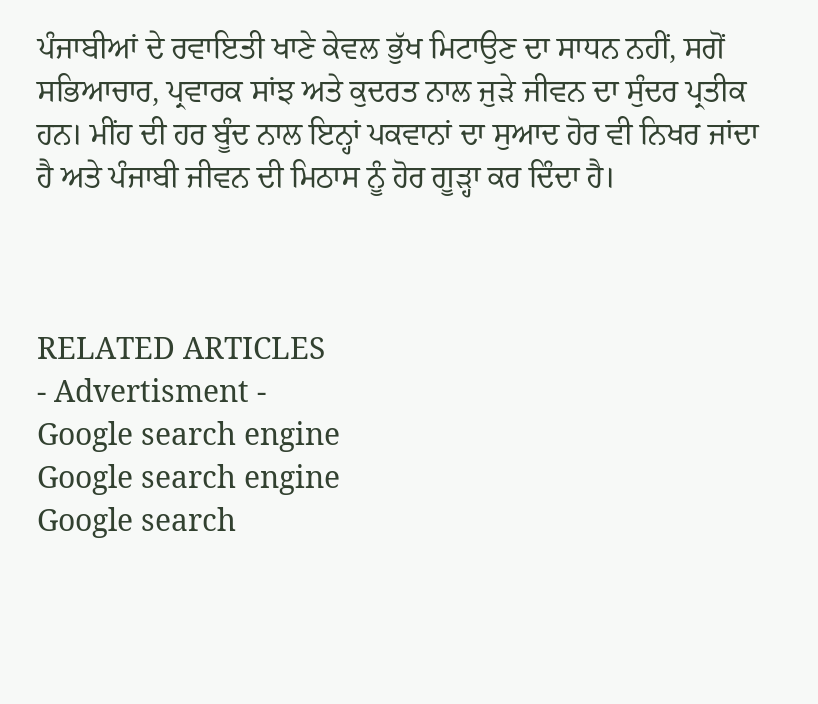ਪੰਜਾਬੀਆਂ ਦੇ ਰਵਾਇਤੀ ਖਾਣੇ ਕੇਵਲ ਭੁੱਖ ਮਿਟਾਉਣ ਦਾ ਸਾਧਨ ਨਹੀਂ, ਸਗੋਂ ਸਭਿਆਚਾਰ, ਪ੍ਰਵਾਰਕ ਸਾਂਝ ਅਤੇ ਕੁਦਰਤ ਨਾਲ ਜੁੜੇ ਜੀਵਨ ਦਾ ਸੁੰਦਰ ਪ੍ਰਤੀਕ ਹਨ। ਮੀਂਹ ਦੀ ਹਰ ਬੂੰਦ ਨਾਲ ਇਨ੍ਹਾਂ ਪਕਵਾਨਾਂ ਦਾ ਸੁਆਦ ਹੋਰ ਵੀ ਨਿਖਰ ਜਾਂਦਾ ਹੈ ਅਤੇ ਪੰਜਾਬੀ ਜੀਵਨ ਦੀ ਮਿਠਾਸ ਨੂੰ ਹੋਰ ਗੂੜ੍ਹਾ ਕਰ ਦਿੰਦਾ ਹੈ।



RELATED ARTICLES
- Advertisment -
Google search engine
Google search engine
Google search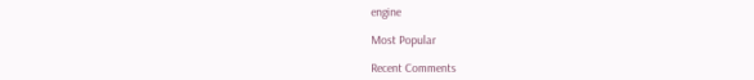engine

Most Popular

Recent Comments